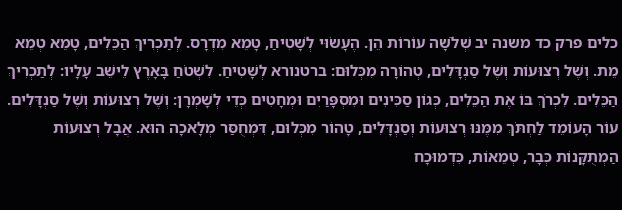כלים פרק כד משנה יב שְׁלֹשָׁה עוֹרוֹת הֵן. הֶעָשׂוּי לְשָׁטִיחַ, טָמֵא מִדְרָס. לְתַכְרִיךְ הַכֵּלִים, טָמֵא טְמֵא מֵת. וְשֶׁל רְצוּעוֹת וְשֶׁל סַנְדָּלִים, טְהוֹרָה מִכְּלוּם: ברטנורא לְשָׁטִיחַ. לִשְׁטֹחַ בָּאָרֶץ לֵישֵׁב עָלָיו: לְתַכְרִיךְ הַכֵּלִים. לִכְרֹךְ בּוֹ אֶת הַכֵּלִים, כְּגוֹן סַכִּינִים וּמִסְפָּרַיִם וּמְחָטִים כְּדֵי לְשָׁמְרָן: וְשֶׁל רְצוּעוֹת וְשֶׁל סַנְדָּלִים. עוֹר הָעוֹמֵד לַחְתֹּךְ מִמֶּנּוּ רְצוּעוֹת וְסַנְדָּלִים, טָהוֹר מִכְּלוּם, דִּמְחֻסַּר מְלָאכָה הוּא. אֲבָל רְצוּעוֹת הַמְתֻקָּנוֹת כְּבָר, טְמֵאוֹת, כִּדְמוּכָח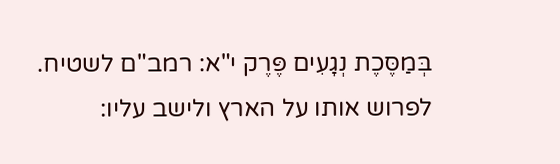בְּמַסֶּכֶת נְגָעִים פֶּרֶק י"א: רמב"ם לשטיח. לפרוש אותו על הארץ ולישב עליו: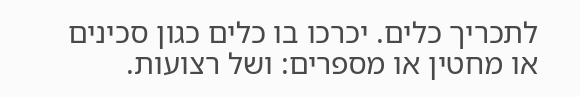לתכריך כלים. יכרכו בו כלים כגון סכינים או מחטין או מספרים: ושל רצועות.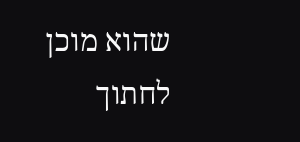שהוא מוכן לחתוך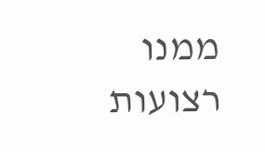ממנו רצועות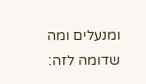ומנעלים ומה שדומה לזה: